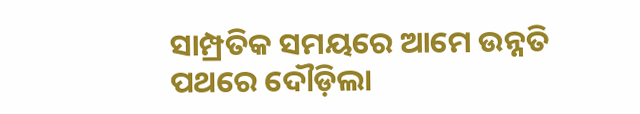ସାମ୍ପ୍ରତିକ ସମୟରେ ଆମେ ଉନ୍ନତି ପଥରେ ଦୌଡ଼ିଲା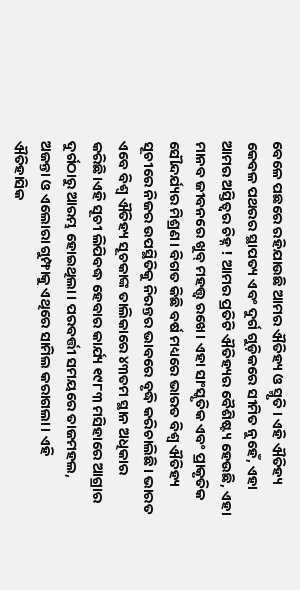ବେଳେ ପଛରେ ରହିଯାଉଛି ଆମର ଐତିହ୍ୟ ଓ ସ୍ମୃତି। ଏହି ଐତିହ୍ୟ କେବଳ ପଥରର ସ୍ଥାପତ୍ୟ ଏବଂ ଦୁର୍ଗ ଗୁଡ଼ିକରେ ସୀମିତ ନୁହେଁ, ଏହା ଆମର ଅସ୍ତିତ୍ୱର ଚିହ୍ନ ! ଆମର ପ୍ରତିଟି ଐତିହ୍ୟର ବୈଶିଷ୍ଟ୍ୟ ହେଉଛି, ଏହା ମାନବ ଜୀବନରେ ଖୁବ୍ ମହତ୍ତ୍ୱ ରଖେ। ଏହା ସାଂସ୍କୃତିକ ଏବଂ ପ୍ରାକୃତିକ ସୌନ୍ଦର୍ଯ୍ୟର ମିଶ୍ରଣ। ବିଗତ କିଛି ବର୍ଷ ମଧ୍ୟରେ ଭାରତ ବିଶ୍ୱ ଐତିହ୍ୟ ସୂଚୀରେ ନିଜର ଉପସ୍ଥିତିକୁ ନିରନ୍ତର ଭାବରେ ବୃଦ୍ଧି କରିଚାଲିଛି। ଭାରତ ଏବେ ବିଶ୍ୱ ଐତିହ୍ୟ ସୂଚକାଙ୍କ ତାଲିକାରେ ୪୩ତମ ସ୍ଥାନ ଅଧିକାର କରିଛି।ଏହି ସୂଚୀ ଲିପିବଦ୍ଧ ହେବାର କାର୍ଯ୍ୟ ୧୯୮୩ ମସିହାରେ ଆଗ୍ରାର ଦୁର୍ଗଠାରୁ ଆରମ୍ଭ ହୋଇଥିଲା। ପରବର୍ତ୍ତୀ ସମୟରେ ତାଜମହଲ, ଅଜନ୍ତା ଓ ଏଲୋରା ଗୁମ୍ଫାକୁ ଏଥିରେ ସାମିଲ କରାଗଲା। ଏହି ଐତିହାସିକ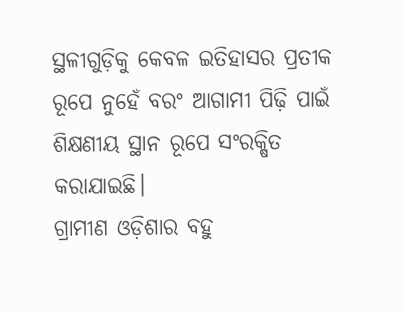ସ୍ଥଳୀଗୁଡ଼ିକୁ କେବଳ ଇତିହାସର ପ୍ରତୀକ ରୂପେ ନୁହେଁ ବରଂ ଆଗାମୀ ପିଢ଼ି ପାଇଁ ଶିକ୍ଷଣୀୟ ସ୍ଥାନ ରୂପେ ସଂରକ୍ଷିତ କରାଯାଇଛି।
ଗ୍ରାମୀଣ ଓଡ଼ିଶାର ବହୁ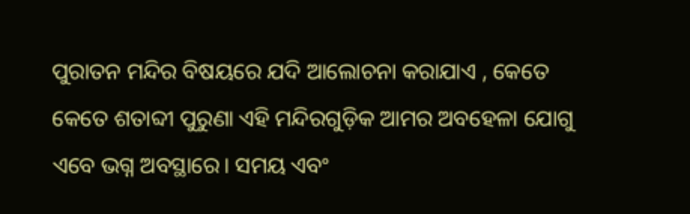ପୁରାତନ ମନ୍ଦିର ବିଷୟରେ ଯଦି ଆଲୋଚନା କରାଯାଏ , କେତେ କେତେ ଶତାବ୍ଦୀ ପୁରୁଣା ଏହି ମନ୍ଦିରଗୁଡ଼ିକ ଆମର ଅବହେଳା ଯୋଗୁ ଏବେ ଭଗ୍ନ ଅବସ୍ଥାରେ। ସମୟ ଏବଂ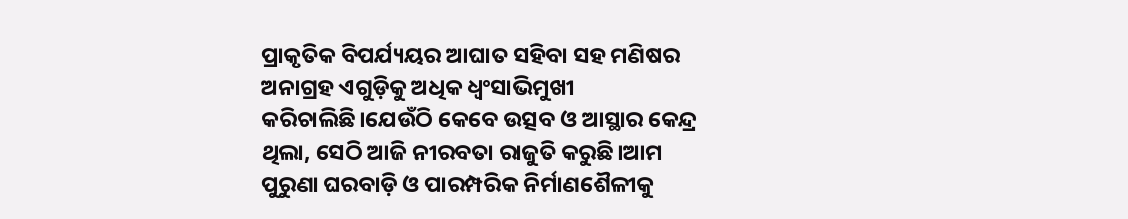ପ୍ରାକୃତିକ ବିପର୍ଯ୍ୟୟର ଆଘାତ ସହିବା ସହ ମଣିଷର ଅନାଗ୍ରହ ଏଗୁଡ଼ିକୁ ଅଧିକ ଧ୍ବଂସାଭିମୁଖୀ କରିଚାଲିଛି।ଯେଉଁଠି କେବେ ଉତ୍ସବ ଓ ଆସ୍ଥାର କେନ୍ଦ୍ର ଥିଲା, ସେଠି ଆଜି ନୀରବତା ରାଜୁତି କରୁଛି।ଆମ ପୁରୁଣା ଘରବାଡ଼ି ଓ ପାରମ୍ପରିକ ନିର୍ମାଣଶୈଳୀକୁ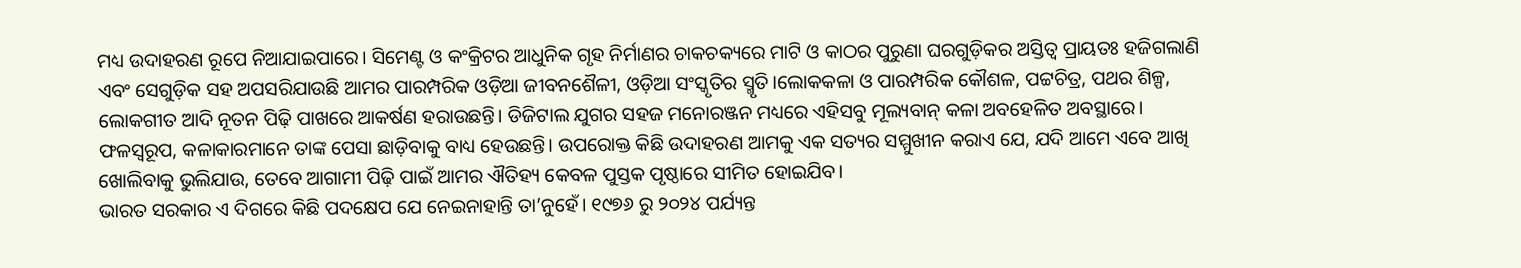ମଧ୍ୟ ଉଦାହରଣ ରୂପେ ନିଆଯାଇପାରେ। ସିମେଣ୍ଟ ଓ କଂକ୍ରିଟର ଆଧୁନିକ ଗୃହ ନିର୍ମାଣର ଚାକଚକ୍ୟରେ ମାଟି ଓ କାଠର ପୁରୁଣା ଘରଗୁଡ଼ିକର ଅସ୍ତିତ୍ୱ ପ୍ରାୟତଃ ହଜିଗଲାଣି ଏବଂ ସେଗୁଡ଼ିକ ସହ ଅପସରିଯାଉଛି ଆମର ପାରମ୍ପରିକ ଓଡ଼ିଆ ଜୀବନଶୈଳୀ, ଓଡ଼ିଆ ସଂସ୍କୃତିର ସ୍ମୃତି।ଲୋକକଳା ଓ ପାରମ୍ପରିକ କୌଶଳ, ପଟ୍ଟଚିତ୍ର, ପଥର ଶିଳ୍ପ, ଲୋକଗୀତ ଆଦି ନୂତନ ପିଢ଼ି ପାଖରେ ଆକର୍ଷଣ ହରାଉଛନ୍ତି। ଡିଜିଟାଲ ଯୁଗର ସହଜ ମନୋରଞ୍ଜନ ମଧ୍ୟରେ ଏହିସବୁ ମୂଲ୍ୟବାନ୍ କଳା ଅବହେଳିତ ଅବସ୍ଥାରେ। ଫଳସ୍ବରୂପ, କଳାକାରମାନେ ତାଙ୍କ ପେସା ଛାଡ଼ିବାକୁ ବାଧ୍ୟ ହେଉଛନ୍ତି। ଉପରୋକ୍ତ କିଛି ଉଦାହରଣ ଆମକୁ ଏକ ସତ୍ୟର ସମ୍ମୁଖୀନ କରାଏ ଯେ, ଯଦି ଆମେ ଏବେ ଆଖି ଖୋଲିବାକୁ ଭୁଲିଯାଉ, ତେବେ ଆଗାମୀ ପିଢ଼ି ପାଇଁ ଆମର ଐତିହ୍ୟ କେବଳ ପୁସ୍ତକ ପୃଷ୍ଠାରେ ସୀମିତ ହୋଇଯିବ।
ଭାରତ ସରକାର ଏ ଦିଗରେ କିଛି ପଦକ୍ଷେପ ଯେ ନେଇନାହାନ୍ତି ତା’ନୁହେଁ। ୧୯୭୬ ରୁ ୨୦୨୪ ପର୍ଯ୍ୟନ୍ତ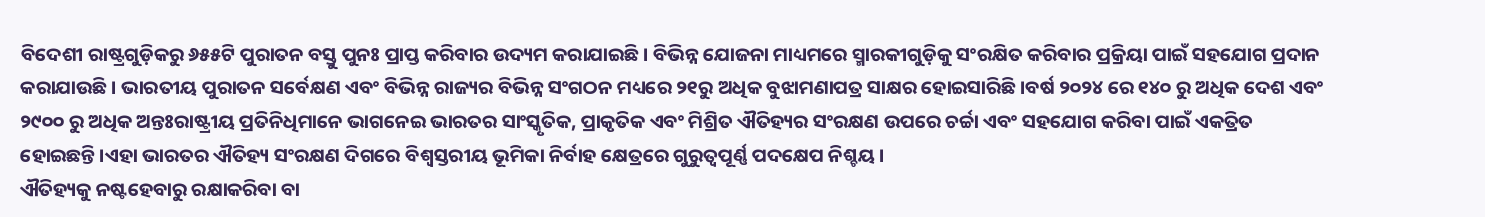ବିଦେଶୀ ରାଷ୍ଟ୍ରଗୁଡ଼ିକରୁ ୬୫୫ଟି ପୁରାତନ ବସ୍ତୁ ପୁନଃ ପ୍ରାପ୍ତ କରିବାର ଉଦ୍ୟମ କରାଯାଇଛି। ବିଭିନ୍ନ ଯୋଜନା ମାଧ୍ୟମରେ ସ୍ମାରକୀଗୁଡ଼ିକୁ ସଂରକ୍ଷିତ କରିବାର ପ୍ରକ୍ରିୟା ପାଇଁ ସହଯୋଗ ପ୍ରଦାନ କରାଯାଉଛି। ଭାରତୀୟ ପୁରାତନ ସର୍ବେକ୍ଷଣ ଏବଂ ବିଭିନ୍ନ ରାଜ୍ୟର ବିଭିନ୍ନ ସଂଗଠନ ମଧ୍ୟରେ ୨୧ରୁ ଅଧିକ ବୁଝାମଣାପତ୍ର ସାକ୍ଷର ହୋଇସାରିଛି।ବର୍ଷ ୨୦୨୪ ରେ ୧୪୦ ରୁ ଅଧିକ ଦେଶ ଏବଂ ୨୯୦୦ ରୁ ଅଧିକ ଅନ୍ତଃରାଷ୍ଟ୍ରୀୟ ପ୍ରତିନିଧିମାନେ ଭାଗନେଇ ଭାରତର ସାଂସ୍କୃତିକ, ପ୍ରାକୃତିକ ଏବଂ ମିଶ୍ରିତ ଐତିହ୍ୟର ସଂରକ୍ଷଣ ଉପରେ ଚର୍ଚ୍ଚା ଏବଂ ସହଯୋଗ କରିବା ପାଇଁ ଏକତ୍ରିତ ହୋଇଛନ୍ତି।ଏହା ଭାରତର ଐତିହ୍ୟ ସଂରକ୍ଷଣ ଦିଗରେ ବିଶ୍ୱସ୍ତରୀୟ ଭୂମିକା ନିର୍ବାହ କ୍ଷେତ୍ରରେ ଗୁରୁତ୍ୱପୂର୍ଣ୍ଣ ପଦକ୍ଷେପ ନିଶ୍ଚୟ।
ଐତିହ୍ୟକୁ ନଷ୍ଟହେବାରୁ ରକ୍ଷାକରିବା ବା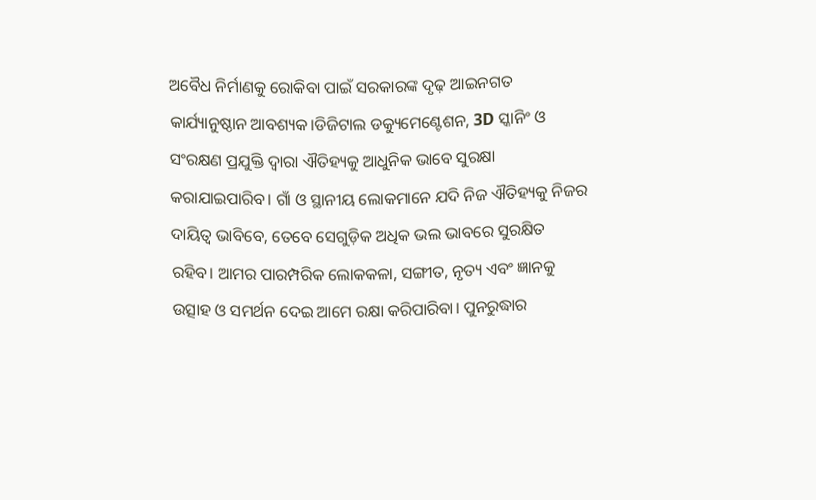ଅବୈଧ ନିର୍ମାଣକୁ ରୋକିବା ପାଇଁ ସରକାରଙ୍କ ଦୃଢ଼ ଆଇନଗତ କାର୍ଯ୍ୟାନୁଷ୍ଠାନ ଆବଶ୍ୟକ।ଡିଜିଟାଲ ଡକ୍ୟୁମେଣ୍ଟେଶନ, 3D ସ୍କାନିଂ ଓ ସଂରକ୍ଷଣ ପ୍ରଯୁକ୍ତି ଦ୍ୱାରା ଐତିହ୍ୟକୁ ଆଧୁନିକ ଭାବେ ସୁରକ୍ଷା କରାଯାଇପାରିବ। ଗାଁ ଓ ସ୍ଥାନୀୟ ଲୋକମାନେ ଯଦି ନିଜ ଐତିହ୍ୟକୁ ନିଜର ଦାୟିତ୍ୱ ଭାବିବେ, ତେବେ ସେଗୁଡ଼ିକ ଅଧିକ ଭଲ ଭାବରେ ସୁରକ୍ଷିତ ରହିବ। ଆମର ପାରମ୍ପରିକ ଲୋକକଳା, ସଙ୍ଗୀତ, ନୃତ୍ୟ ଏବଂ ଜ୍ଞାନକୁ ଉତ୍ସାହ ଓ ସମର୍ଥନ ଦେଇ ଆମେ ରକ୍ଷା କରିପାରିବା। ପୁନରୁଦ୍ଧାର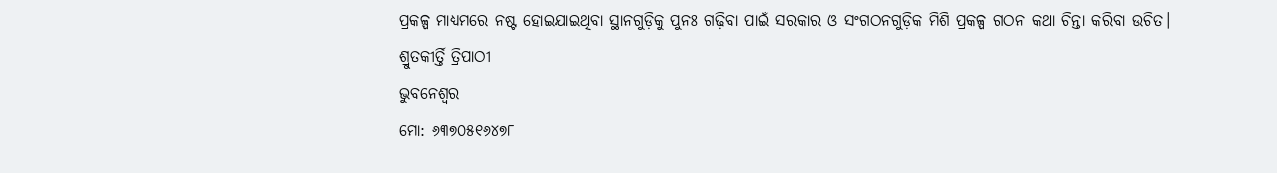ପ୍ରକଳ୍ପ ମାଧ୍ୟମରେ ନଷ୍ଟ ହୋଇଯାଇଥିବା ସ୍ଥାନଗୁଡ଼ିକୁ ପୁନଃ ଗଢ଼ିବା ପାଇଁ ସରକାର ଓ ସଂଗଠନଗୁଡ଼ିକ ମିଶି ପ୍ରକଳ୍ପ ଗଠନ କଥା ଚିନ୍ତା କରିବା ଉଚିତ।
ଶ୍ରୁତକୀର୍ତ୍ତି ତ୍ରିପାଠୀ
ଭୁବନେଶ୍ୱର
ମୋ: ୬୩୭୦୫୧୬୪୭୮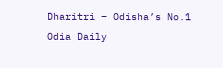Dharitri – Odisha’s No.1 Odia Daily